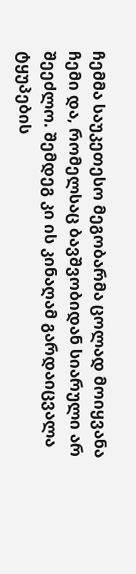ჩემმა საუკეთესო მეგობარმა ცოლად მოიყვანა ჩემი და, რომელსაც ბავშვობიდან სიარული არ შეეძლო. შემდეგ კი ის კინაღამ გარდაიცვალა ტყუპების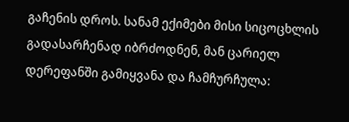გაჩენის დროს. სანამ ექიმები მისი სიცოცხლის გადასარჩენად იბრძოდნენ, მან ცარიელ დერეფანში გამიყვანა და ჩამჩურჩულა: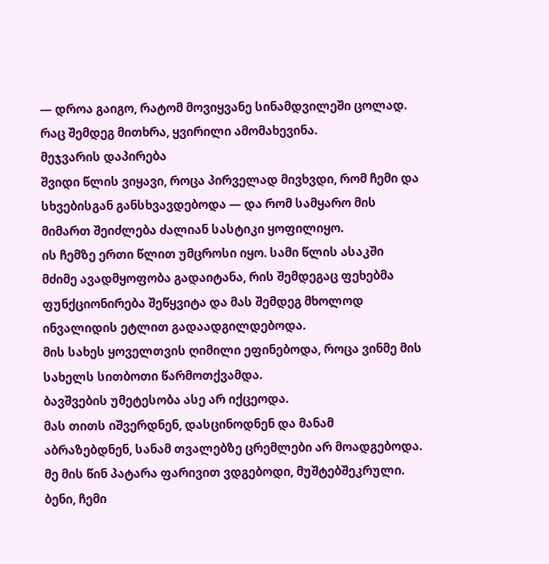— დროა გაიგო, რატომ მოვიყვანე სინამდვილეში ცოლად.
რაც შემდეგ მითხრა, ყვირილი ამომახევინა.
მეჯვარის დაპირება
შვიდი წლის ვიყავი, როცა პირველად მივხვდი, რომ ჩემი და სხვებისგან განსხვავდებოდა — და რომ სამყარო მის მიმართ შეიძლება ძალიან სასტიკი ყოფილიყო.
ის ჩემზე ერთი წლით უმცროსი იყო. სამი წლის ასაკში მძიმე ავადმყოფობა გადაიტანა, რის შემდეგაც ფეხებმა ფუნქციონირება შეწყვიტა და მას შემდეგ მხოლოდ ინვალიდის ეტლით გადაადგილდებოდა.
მის სახეს ყოველთვის ღიმილი ეფინებოდა, როცა ვინმე მის სახელს სითბოთი წარმოთქვამდა.
ბავშვების უმეტესობა ასე არ იქცეოდა.
მას თითს იშვერდნენ, დასცინოდნენ და მანამ აბრაზებდნენ, სანამ თვალებზე ცრემლები არ მოადგებოდა.
მე მის წინ პატარა ფარივით ვდგებოდი, მუშტებშეკრული.
ბენი, ჩემი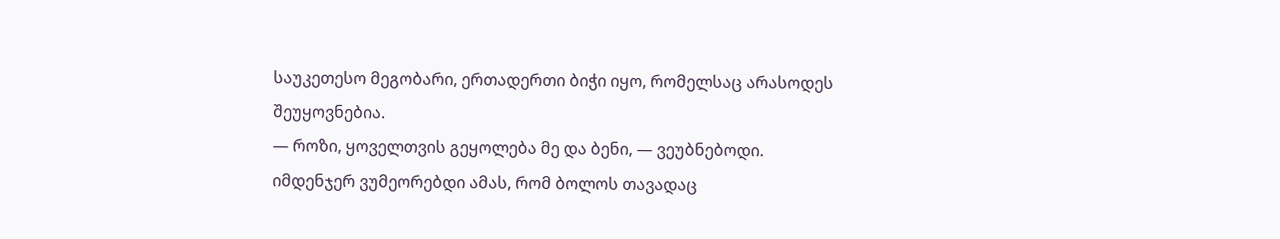საუკეთესო მეგობარი, ერთადერთი ბიჭი იყო, რომელსაც არასოდეს შეუყოვნებია.
— როზი, ყოველთვის გეყოლება მე და ბენი, — ვეუბნებოდი.
იმდენჯერ ვუმეორებდი ამას, რომ ბოლოს თავადაც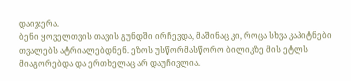დაიჯერა.
ბენი ყოველთვის თავის გუნდში ირჩევდა, მაშინაც კი, როცა სხვა კაპიტნები თვალებს ატრიალებდნენ. ეზოს უსწორმასწორო ბილიკზე მის ეტლს მიაგორებდა და ერთხელაც არ დაუჩივლია.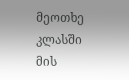მეოთხე კლასში მის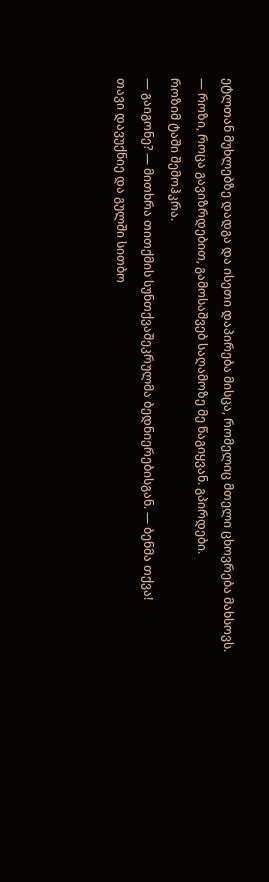ეტლთან მუხლებზე დადგა და ისეთი დაპირება მისცა, რომელიც მთელი ცხოვრება მახსოვს.
— როზი, როცა გავიზრდებით, გამოსაშვებ საღამოზე მე წაგიყვან. გპირდები.
როზიმ ტაში შემოჰკრა.
— გაიგონე? — მითხრა თითქმის სუნთქვაშეკრულმა ბედნიერებისგან. — ბენმა თქვა!
თავი დავუქნიე და გულში სითბო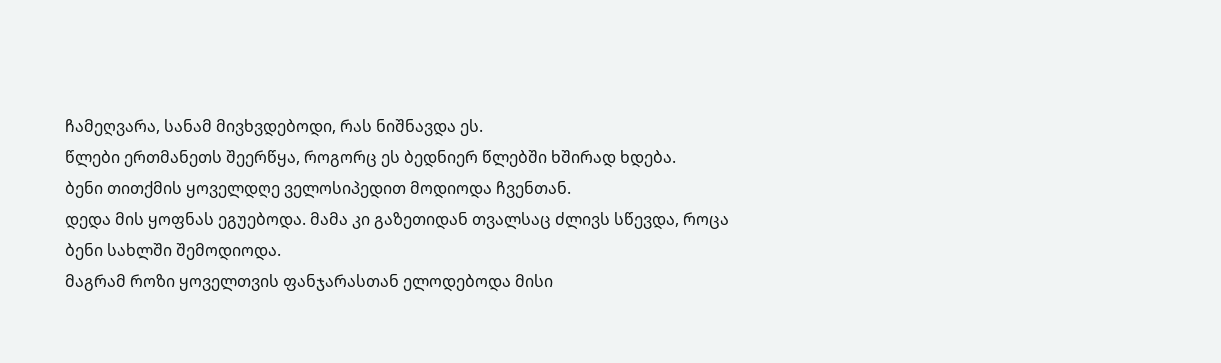ჩამეღვარა, სანამ მივხვდებოდი, რას ნიშნავდა ეს.
წლები ერთმანეთს შეერწყა, როგორც ეს ბედნიერ წლებში ხშირად ხდება.
ბენი თითქმის ყოველდღე ველოსიპედით მოდიოდა ჩვენთან.
დედა მის ყოფნას ეგუებოდა. მამა კი გაზეთიდან თვალსაც ძლივს სწევდა, როცა ბენი სახლში შემოდიოდა.
მაგრამ როზი ყოველთვის ფანჯარასთან ელოდებოდა მისი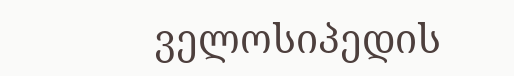ველოსიპედის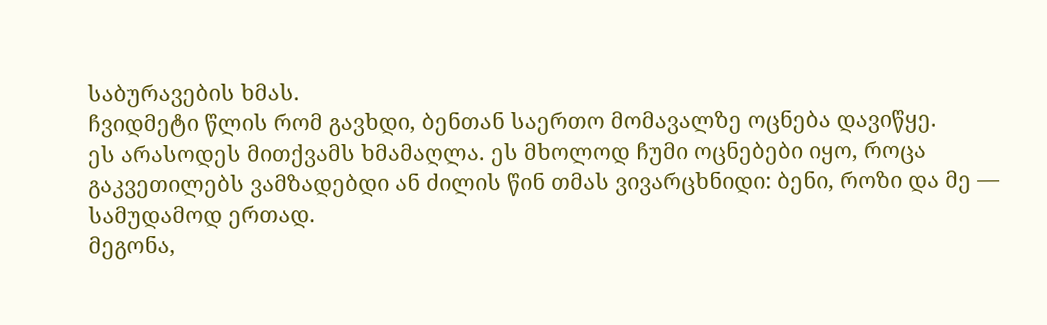საბურავების ხმას.
ჩვიდმეტი წლის რომ გავხდი, ბენთან საერთო მომავალზე ოცნება დავიწყე.
ეს არასოდეს მითქვამს ხმამაღლა. ეს მხოლოდ ჩუმი ოცნებები იყო, როცა გაკვეთილებს ვამზადებდი ან ძილის წინ თმას ვივარცხნიდი: ბენი, როზი და მე — სამუდამოდ ერთად.
მეგონა,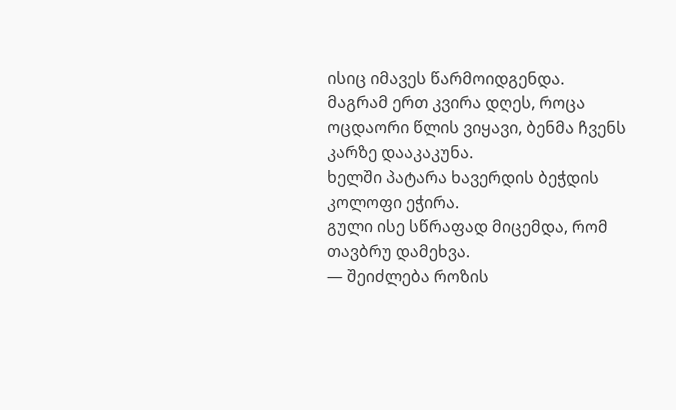ისიც იმავეს წარმოიდგენდა.
მაგრამ ერთ კვირა დღეს, როცა ოცდაორი წლის ვიყავი, ბენმა ჩვენს კარზე დააკაკუნა.
ხელში პატარა ხავერდის ბეჭდის კოლოფი ეჭირა.
გული ისე სწრაფად მიცემდა, რომ თავბრუ დამეხვა.
— შეიძლება როზის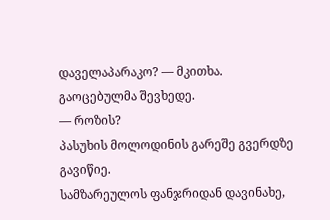დაველაპარაკო? — მკითხა.
გაოცებულმა შევხედე.
— როზის?
პასუხის მოლოდინის გარეშე გვერდზე გავიწიე.
სამზარეულოს ფანჯრიდან დავინახე,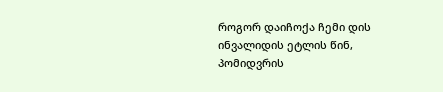როგორ დაიჩოქა ჩემი დის ინვალიდის ეტლის წინ, პომიდვრის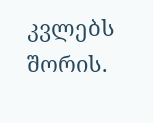კვლებს შორის.